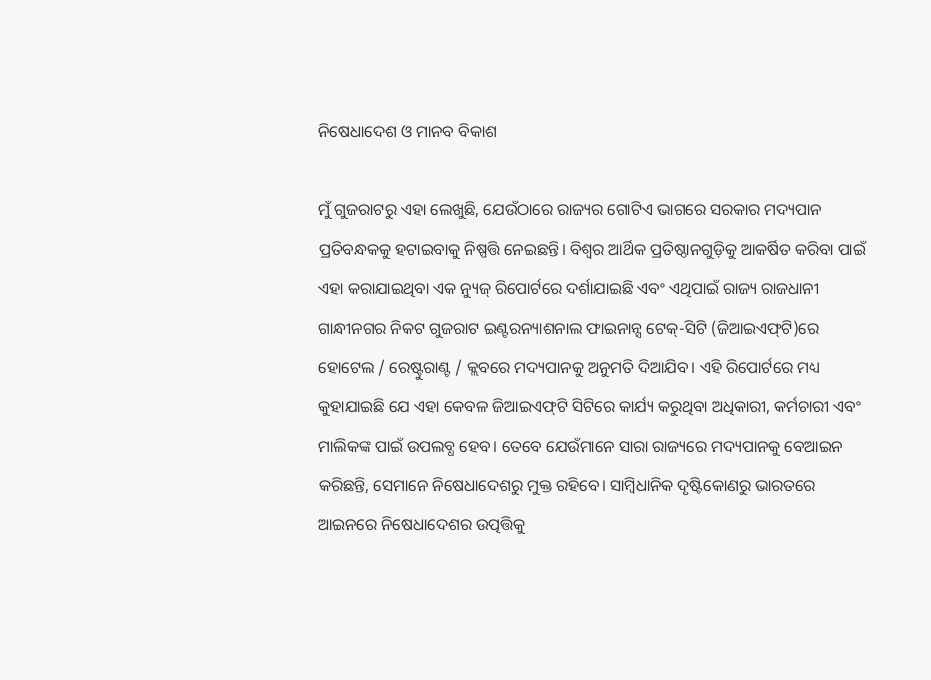ନିଷେଧାଦେଶ ଓ ମାନବ ବିକାଶ

ମୁଁ ଗୁଜରାଟରୁ ଏହା ଲେଖୁଛି, ଯେଉଁଠାରେ ରାଜ୍ୟର ଗୋଟିଏ ଭାଗରେ ସରକାର ମଦ୍ୟପାନ ପ୍ରତିବନ୍ଧକକୁ ହଟାଇବାକୁ ନିଷ୍ପତ୍ତି ନେଇଛନ୍ତି। ବିଶ୍ୱର ଆର୍ଥିକ ପ୍ରତିଷ୍ଠାନଗୁଡ଼ିକୁ ଆକର୍ଷିତ କରିବା ପାଇଁ ଏହା କରାଯାଇଥିବା ଏକ ନ୍ୟୁଜ୍‌ ରିପୋର୍ଟରେ ଦର୍ଶାଯାଇଛି ଏବଂ ଏଥିପାଇଁ ରାଜ୍ୟ ରାଜଧାନୀ ଗାନ୍ଧୀନଗର ନିକଟ ଗୁଜରାଟ ଇଣ୍ଟରନ୍ୟାଶନାଲ ଫାଇନାନ୍ସ ଟେକ୍‌-ସିଟି (ଜିଆଇଏଫ୍‌ଟି)ରେ ହୋଟେଲ / ରେଷ୍ଟୁରାଣ୍ଟ / କ୍ଲବରେ ମଦ୍ୟପାନକୁ ଅନୁମତି ଦିଆଯିବ। ଏହି ରିପୋର୍ଟରେ ମଧ୍ୟ କୁହାଯାଇଛି ଯେ ଏହା କେବଳ ଜିଆଇଏଫ୍‌ଟି ସିଟିରେ କାର୍ଯ୍ୟ କରୁଥିବା ଅଧିକାରୀ, କର୍ମଚାରୀ ଏବଂ ମାଲିକଙ୍କ ପାଇଁ ଉପଲବ୍ଧ ହେବ। ତେବେ ଯେଉଁମାନେ ସାରା ରାଜ୍ୟରେ ମଦ୍ୟପାନକୁ ବେଆଇନ କରିଛନ୍ତି, ସେମାନେ ନିଷେଧାଦେଶରୁ ମୁକ୍ତ ରହିବେ। ସାମ୍ବିଧାନିକ ଦୃଷ୍ଟିକୋଣରୁ ଭାରତରେ ଆଇନରେ ନିଷେଧାଦେଶର ଉତ୍ପତ୍ତିକୁ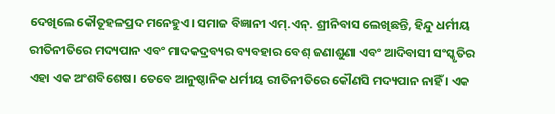ଦେଖିଲେ କୌତୂହଳପ୍ରଦ ମନେହୁଏ। ସମାଜ ବିଜ୍ଞାନୀ ଏମ୍‌.ଏନ୍‌. ଶ୍ରୀନିବାସ ଲେଖିଛନ୍ତି, ହିନ୍ଦୁ ଧର୍ମୀୟ ରୀତିନୀତିରେ ମଦ୍ୟପାନ ଏବଂ ମାଦକଦ୍ରବ୍ୟର ବ୍ୟବହାର ବେଶ୍‌ ଜଣାଶୁଣା ଏବଂ ଆଦିବାସୀ ସଂସ୍କୃତିର ଏହା ଏକ ଅଂଶବିଶେଷ। ତେବେ ଆନୁଷ୍ଠାନିକ ଧର୍ମୀୟ ରୀତିନୀତିରେ କୌଣସି ମଦ୍ୟପାନ ନାହିଁ । ଏକ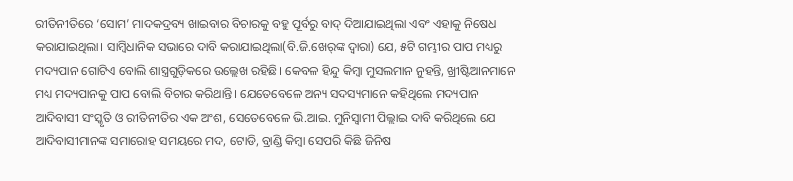ରୀତିନୀତିରେ ‘ସୋମ’ ମାଦକଦ୍ରବ୍ୟ ଖାଇବାର ବିଚାରକୁ ବହୁ ପୂର୍ବରୁ ବାଦ୍‌ ଦିଆଯାଇଥିଲା ଏବଂ ଏହାକୁ ନିଷେଧ କରାଯାଇଥିଲା। ସାମ୍ବିଧାନିକ ସଭାରେ ଦାବି କରାଯାଇଥିଲା(ବି.ଜି.ଖେର୍‌ଙ୍କ ଦ୍ୱାରା) ଯେ, ୫ଟି ଗମ୍ଭୀର ପାପ ମଧ୍ୟରୁ ମଦ୍ୟପାନ ଗୋଟିଏ ବୋଲି ଶାସ୍ତ୍ରଗୁଡ଼ିକରେ ଉଲ୍ଲେଖ ରହିଛି। କେବଳ ହିନ୍ଦୁ କିମ୍ବା ମୁସଲମାନ ନୁହନ୍ତି, ଖ୍ରୀଷ୍ଟିଆନମାନେ ମଧ୍ୟ ମଦ୍ୟପାନକୁ ପାପ ବୋଲି ବିଚାର କରିଥାନ୍ତି। ଯେତେବେଳେ ଅନ୍ୟ ସଦସ୍ୟମାନେ କହିଥିଲେ ମଦ୍ୟପାନ ଆଦିବାସୀ ସଂସ୍କୃତି ଓ ରୀତିନୀତିର ଏକ ଅଂଶ, ସେତେବେଳେ ଭି.ଆଇ. ମୁନିସ୍ବାମୀ ପିଲ୍ଲାଇ ଦାବି କରିଥିଲେ ଯେ ଆଦିବାସୀମାନଙ୍କ ସମାରୋହ ସମୟରେ ମଦ, ଟୋଡି, ବ୍ରାଣ୍ଡି କିମ୍ବା ସେପରି କିଛି ଜିନିଷ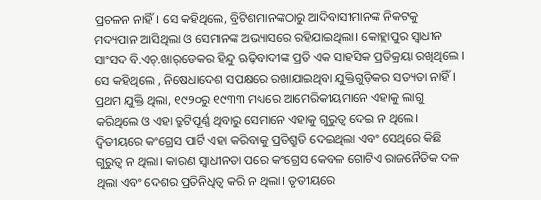ପ୍ରଚଳନ ନାହିଁ। ସେ କହିଥିଲେ, ବ୍ରିଟିଶମାନଙ୍କଠାରୁ ଆଦିବାସୀମାନଙ୍କ ନିକଟକୁ ମଦ୍ୟପାନ ଆସିଥିଲା ଓ ସେମାନଙ୍କ ଅଭ୍ୟାସରେ ରହିଯାଇଥିଲା। କୋହ୍ଲାପୁର ସ୍ବାଧୀନ ସାଂସଦ ବି.ଏଚ୍‌.ଖାର୍‌ଡେକର ହିନ୍ଦୁ ଋଢ଼ିବାଦୀଙ୍କ ପ୍ରତି ଏକ ସାହସିକ ପ୍ରତିକ୍ରୟା ରଖିଥିଲେ । ସେ କହିଥିଲେ , ନିଷେଧାଦେଶ ସପକ୍ଷରେ ରଖାଯାଇଥିବା ଯୁକ୍ତିଗୁଡ଼ିକର ସତ୍ୟତା ନାହିଁ। ପ୍ରଥମ ଯୁକ୍ତି ଥିଲା, ୧୯୨୦ରୁ ୧୯୩୩ ମଧ୍ୟରେ ଆମେରିକୀୟମାନେ ଏହାକୁ ଲାଗୁ କରିଥିଲେ ଓ ଏହା ତ୍ରୁଟିପୂର୍ଣ୍ଣ ଥିବାରୁ ସେମାନେ ଏହାକୁ ଗୁରୁତ୍ୱ ଦେଇ ନ ଥିଲେ। ଦ୍ୱିତୀୟରେ କଂଗ୍ରେସ ପାର୍ଟି ଏହା କରିବାକୁ ପ୍ରତିଶ୍ରୁତି ଦେଇଥିଲା ଏବଂ ସେଥିରେ କିଛି ଗୁରୁତ୍ୱ ନ ଥିଲା। କାରଣ ସ୍ବାଧୀନତା ପରେ କଂଗ୍ରେସ କେବଳ ଗୋଟିଏ ରାଜନୈତିକ ଦଳ ଥିଲା ଏବଂ ଦେଶର ପ୍ରତିନିଧିତ୍ୱ କରି ନ ଥିଲା। ତୃତୀୟରେ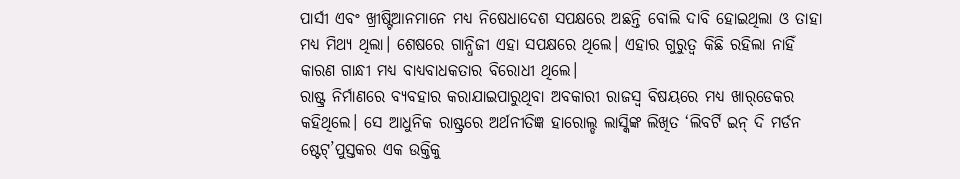ପାର୍ସୀ ଏବଂ ଖ୍ରୀଷ୍ଟିଆନମାନେ ମଧ୍ୟ ନିଷେଧାଦେଶ ସପକ୍ଷରେ ଅଛନ୍ତି ବୋଲି ଦାବି ହୋଇଥିଲା ଓ ତାହା ମଧ୍ୟ ମିଥ୍ୟ ଥିଲା। ଶେଷରେ ଗାନ୍ଧିଜୀ ଏହା ସପକ୍ଷରେ ଥିଲେ। ଏହାର ଗୁରୁତ୍ୱ କିଛି ରହିଲା ନାହିଁ କାରଣ ଗାନ୍ଧୀ ମଧ୍ୟ ବାଧ୍ୟବାଧକତାର ବିରୋଧୀ ଥିଲେ।
ରାଷ୍ଟ୍ର ନିର୍ମାଣରେ ବ୍ୟବହାର କରାଯାଇପାରୁଥିବା ଅବକାରୀ ରାଜସ୍ବ ବିଷୟରେ ମଧ୍ୟ ଖାର୍‌ଡେକର କହିଥିଲେ। ସେ ଆଧୁନିକ ରାଷ୍ଟ୍ରରେ ଅର୍ଥନୀତିଜ୍ଞ ହାରୋଲ୍ଡ ଲାସ୍କିଙ୍କ ଲିଖିତ ‘ଲିବର୍ଟି ଇନ୍‌ ଦି ମର୍ଡନ ଷ୍ଟେଟ୍‌’ପୁସ୍ତକର ଏକ ଉକ୍ତିକୁ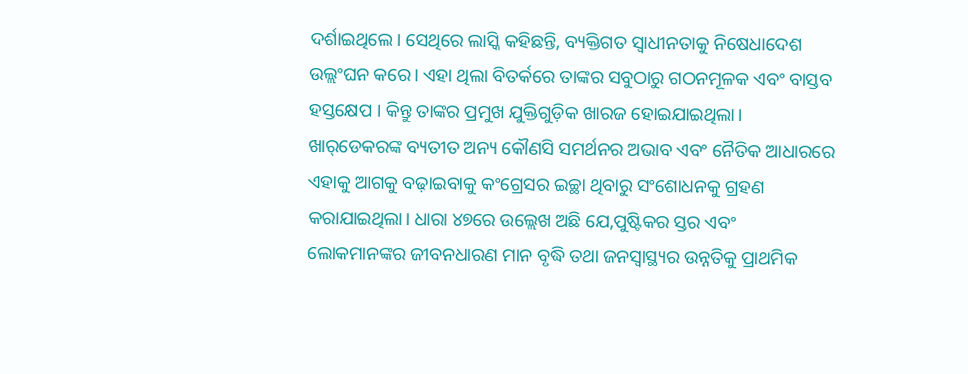ଦର୍ଶାଇଥିଲେ। ସେଥିରେ ଲାସ୍କି କହିଛନ୍ତି, ବ୍ୟକ୍ତିଗତ ସ୍ବାଧୀନତାକୁ ନିଷେଧାଦେଶ ଉଲ୍ଲଂଘନ କରେ। ଏହା ଥିଲା ବିତର୍କରେ ତାଙ୍କର ସବୁଠାରୁ ଗଠନମୂଳକ ଏବଂ ବାସ୍ତବ ହସ୍ତକ୍ଷେପ । କିନ୍ତୁ ତାଙ୍କର ପ୍ରମୁଖ ଯୁକ୍ତିଗୁଡ଼ିକ ଖାରଜ ହୋଇଯାଇଥିଲା। ଖାର୍‌ଡେକରଙ୍କ ବ୍ୟତୀତ ଅନ୍ୟ କୌଣସି ସମର୍ଥନର ଅଭାବ ଏବଂ ନୈତିକ ଆଧାରରେ ଏହାକୁ ଆଗକୁ ବଢ଼ାଇବାକୁ କଂଗ୍ରେସର ଇଚ୍ଛା ଥିବାରୁ ସଂଶୋଧନକୁ ଗ୍ରହଣ କରାଯାଇଥିଲା। ଧାରା ୪୭ରେ ଉଲ୍ଲେଖ ଅଛି ଯେ,ପୁଷ୍ଟିକର ସ୍ତର ଏବଂ ଲୋକମାନଙ୍କର ଜୀବନଧାରଣ ମାନ ବୃଦ୍ଧି ତଥା ଜନସ୍ବାସ୍ଥ୍ୟର ଉନ୍ନତିକୁ ପ୍ରାଥମିକ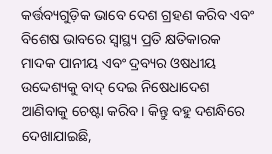କର୍ତ୍ତବ୍ୟଗୁଡ଼ିକ ଭାବେ ଦେଶ ଗ୍ରହଣ କରିବ ଏବଂ ବିଶେଷ ଭାବରେ ସ୍ବାସ୍ଥ୍ୟ ପ୍ରତି କ୍ଷତିକାରକ ମାଦକ ପାନୀୟ ଏବଂ ଦ୍ରବ୍ୟର ଓଷଧୀୟ ଉଦ୍ଦେଶ୍ୟକୁ ବାଦ୍‌ ଦେଇ ନିଷେଧାଦେଶ ଆଣିବାକୁ ଚେଷ୍ଟା କରିବ। କିନ୍ତୁ ବହୁ ଦଶନ୍ଧିରେ ଦେଖାଯାଇଛି,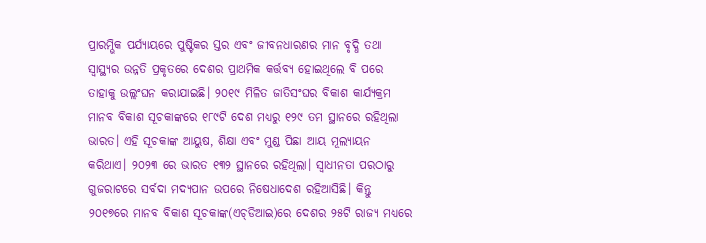ପ୍ରାରମ୍ଭିକ ପର୍ଯ୍ୟାୟରେ ପୁଷ୍ଟିକର ସ୍ତର ଏବଂ ଜୀବନଧାରଣର ମାନ ବୃଦ୍ଧି ତଥା ସ୍ବାସ୍ଥ୍ୟର ଉନ୍ନତି ପ୍ରକୃତରେ ଦେଶର ପ୍ରାଥମିକ କର୍ତ୍ତବ୍ୟ ହୋଇଥିଲେ ବି ପରେ ତାହାକୁ ଉଲ୍ଲଂଘନ କରାଯାଇଛି। ୨୦୧୯ ମିଳିତ ଜାତିସଂଘର ବିକାଶ କାର୍ଯ୍ୟକ୍ରମ ମାନବ ବିକାଶ ସୂଚକାଙ୍କରେ ୧୮୯ଟି ଦେଶ ମଧ୍ୟରୁ ୧୨୯ ତମ ସ୍ଥାନରେ ରହିଥିଲା ଭାରତ। ଏହି ସୂଚକାଙ୍କ ଆୟୁଷ, ଶିକ୍ଷା ଏବଂ ମୁଣ୍ଡ ପିଛା ଆୟ ମୂଲ୍ୟାୟନ କରିଥାଏ। ୨୦୨୩ ରେ ଭାରତ ୧୩୨ ସ୍ଥାନରେ ରହିଥିଲା। ସ୍ବାଧୀନତା ପରଠାରୁ ଗୁଜରାଟରେ ସର୍ବଦା ମଦ୍ୟପାନ ଉପରେ ନିଷେଧାଦେଶ ରହିଆସିଛି। କିନ୍ତୁ ୨୦୧୭ରେ ମାନବ ବିକାଶ ସୂଚକାଙ୍କ(ଏଚ୍‌ଡିଆଇ)ରେ ଦେଶର ୨୫ଟି ରାଜ୍ୟ ମଧ୍ୟରେ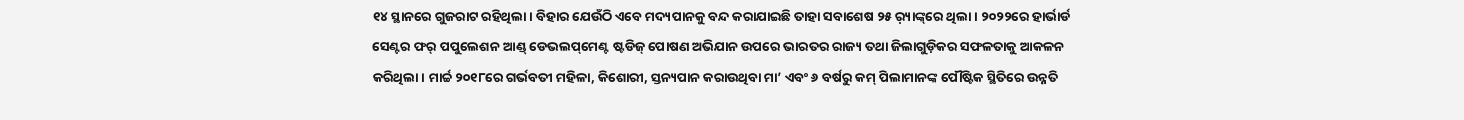୧୪ ସ୍ଥାନରେ ଗୁଜରାଟ ରହିଥିଲା। ବିହାର ଯେଉଁଠି ଏବେ ମଦ୍ୟପାନକୁ ବନ୍ଦ କରାଯାଇଛି ତାହା ସବାଶେଷ ୨୫ ର଼୍ୟାଙ୍କ୍‌ରେ ଥିଲା। ୨୦୨୨ରେ ହାର୍ଭାର୍ଡ ସେଣ୍ଟର ଫର୍‌ ପପୁଲେଶନ ଆଣ୍ଡ୍‌ ଡେଭଲପ୍‌ମେଣ୍ଟ ଷ୍ଟଡିଜ୍‌ ପୋଷଣ ଅଭିଯାନ ଉପରେ ଭାରତର ରାଜ୍ୟ ତଥା ଜିଲାଗୁଡ଼ିକର ସଫଳତାକୁ ଆକଳନ କରିଥିଲା। ମାର୍ଚ୍ଚ ୨୦୧୮ରେ ଗର୍ଭବତୀ ମହିଳା, କିଶୋରୀ, ସ୍ତନ୍ୟପାନ କରାଉଥିବା ମା’ ଏବଂ ୬ ବର୍ଷରୁ କମ୍‌ ପିଲାମାନଙ୍କ ପୌଷ୍ଟିକ ସ୍ଥିତିରେ ଉନ୍ନତି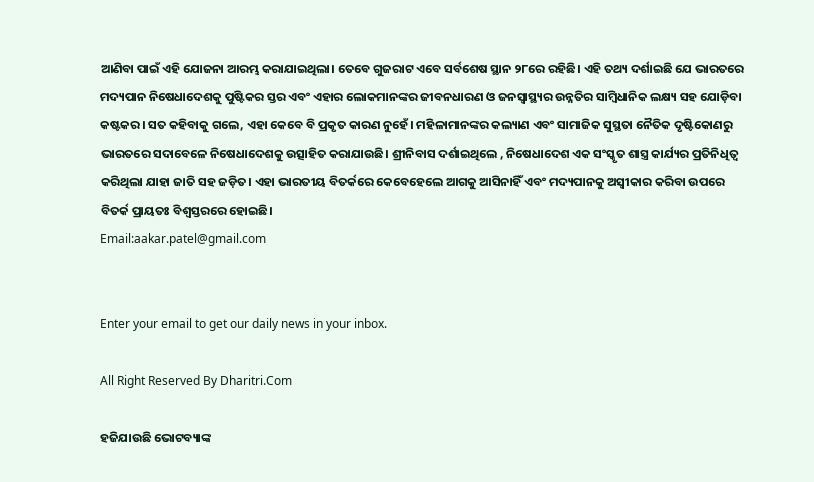ଆଣିବା ପାଇଁ ଏହି ଯୋଜନା ଆରମ୍ଭ କରାଯାଇଥିଲା। ତେବେ ଗୁଜରାଟ ଏବେ ସର୍ବଶେଷ ସ୍ଥାନ ୨୮ରେ ରହିଛି। ଏହି ତଥ୍ୟ ଦର୍ଶାଇଛି ଯେ ଭାରତରେ ମଦ୍ୟପାନ ନିଷେଧାଦେଶକୁ ପୁଷ୍ଟିକର ସ୍ତର ଏବଂ ଏହାର ଲୋକମାନଙ୍କର ଜୀବନଧାରଣ ଓ ଜନସ୍ବାସ୍ଥ୍ୟର ଉନ୍ନତିର ସାମ୍ବିଧାନିକ ଲକ୍ଷ୍ୟ ସହ ଯୋଡ଼ିବା କଷ୍ଟକର। ସତ କହିବାକୁ ଗଲେ, ଏହା କେବେ ବି ପ୍ରକୃତ କାରଣ ନୁହେଁ। ମହିଳାମାନଙ୍କର କଲ୍ୟାଣ ଏବଂ ସାମାଜିକ ସୁସ୍ଥତା ନୈତିକ ଦୃଷ୍ଟିକୋଣରୁ ଭାରତରେ ସଦାବେଳେ ନିଷେଧାଦେଶକୁ ଉତ୍ସାହିତ କରାଯାଉଛି। ଶ୍ରୀନିବାସ ଦର୍ଶାଇଥିଲେ , ନିଷେଧାଦେଶ ଏକ ସଂସ୍କୃତ ଶାସ୍ତ୍ର କାର୍ଯ୍ୟର ପ୍ରତିନିଧିତ୍ୱ କରିଥିଲା ଯାହା ଜାତି ସହ ଜଡ଼ିତ। ଏହା ଭାରତୀୟ ବିତର୍କରେ କେବେହେଲେ ଆଗକୁ ଆସିନାହିଁ ଏବଂ ମଦ୍ୟପାନକୁ ଅସ୍ବୀକାର କରିବା ଉପରେ ବିତର୍କ ପ୍ରାୟତଃ ବିଶ୍ୱସ୍ତରରେ ହୋଇଛି।
Email:aakar.patel@gmail.com


Enter your email to get our daily news in your inbox.

All Right Reserved By Dharitri.Com

ହଜିଯାଉଛି ଭୋଟବ୍ୟାଙ୍କ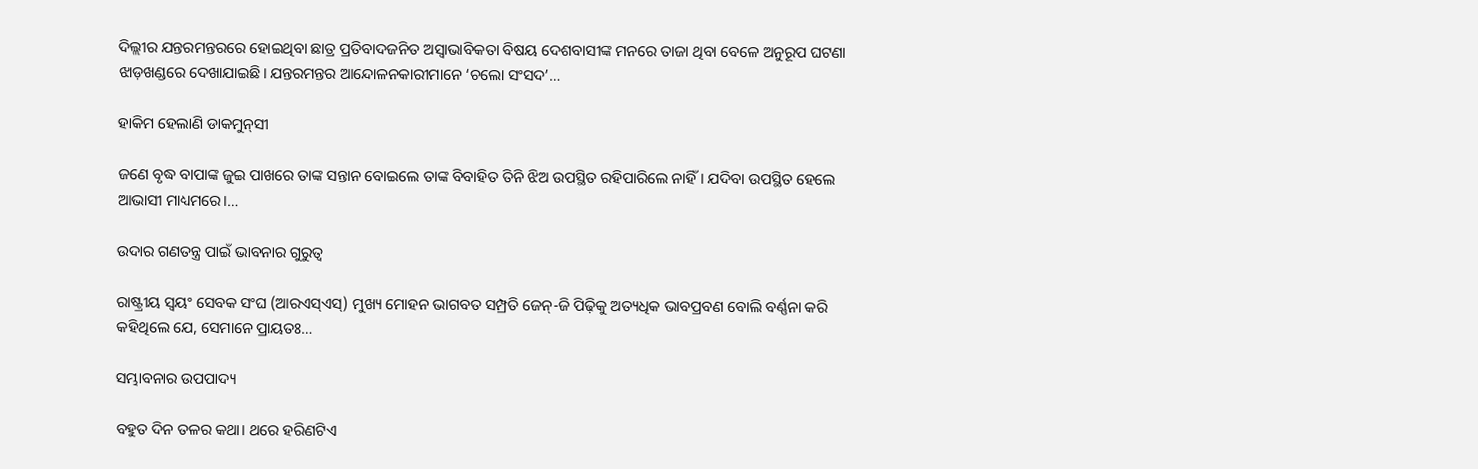ଦିଲ୍ଲୀର ଯନ୍ତରମନ୍ତରରେ ହୋଇଥିବା ଛାତ୍ର ପ୍ରତିବାଦଜନିତ ଅସ୍ବାଭାବିକତା ବିଷୟ ଦେଶବାସୀଙ୍କ ମନରେ ତାଜା ଥିବା ବେଳେ ଅନୁରୂପ ଘଟଣା ଝାଡ଼ଖଣ୍ଡରେ ଦେଖାଯାଇଛି। ଯନ୍ତରମନ୍ତର ଆନ୍ଦୋଳନକାରୀମାନେ ‘ଚଲୋ ସଂସଦ’…

ହାକିମ ହେଲାଣି ଡାକମୁନ୍‌ସୀ

ଜଣେ ବୃଦ୍ଧ ବାପାଙ୍କ ଜୁଇ ପାଖରେ ତାଙ୍କ ସନ୍ତାନ ବୋଇଲେ ତାଙ୍କ ବିବାହିତ ତିନି ଝିଅ ଉପସ୍ଥିତ ରହିପାରିଲେ ନାହିଁ। ଯଦିବା ଉପସ୍ଥିତ ହେଲେ ଆଭାସୀ ମାଧ୍ୟମରେ।…

ଉଦାର ଗଣତନ୍ତ୍ର ପାଇଁ ଭାବନାର ଗୁରୁତ୍ୱ

ରାଷ୍ଟ୍ରୀୟ ସ୍ବୟଂ ସେବକ ସଂଘ (ଆରଏସ୍‌ଏସ୍‌) ମୁଖ୍ୟ ମୋହନ ଭାଗବତ ସମ୍ପ୍ରତି ଜେନ୍‌-ଜି ପିଢ଼ିକୁ ଅତ୍ୟଧିକ ଭାବପ୍ରବଣ ବୋଲି ବର୍ଣ୍ଣନା କରି କହିଥିଲେ ଯେ, ସେମାନେ ପ୍ରାୟତଃ…

ସମ୍ଭାବନାର ଉପପାଦ୍ୟ

ବହୁତ ଦିନ ତଳର କଥା। ଥରେ ହରିଣଟିଏ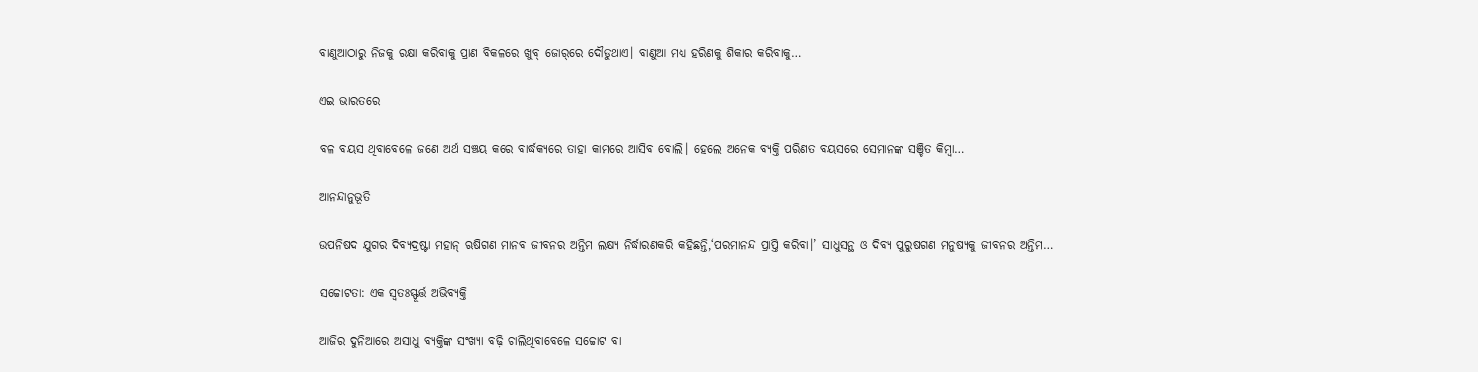ବାଣୁଆଠାରୁ ନିଜକୁ ରକ୍ଷା କରିବାକୁ ପ୍ରାଣ ବିକଳରେ ଖୁବ୍‌ ଜୋର୍‌ରେ ଦୌଡୁଥାଏ। ବାଣୁଆ ମଧ୍ୟ ହରିଣକୁ ଶିକାର କରିବାକୁ…

ଏଇ ଭାରତରେ

ବଳ ବୟସ ଥିବାବେଳେ ଜଣେ ଅର୍ଥ ସଞ୍ଚୟ କରେ ବାର୍ଦ୍ଧକ୍ୟରେ ତାହା କାମରେ ଆସିବ ବୋଲି। ହେଲେ ଅନେକ ବ୍ୟକ୍ତି ପରିଣତ ବୟସରେ ସେମାନଙ୍କ ସଞ୍ଚିତ କିମ୍ବା…

ଆନନ୍ଦାନୁଭୂତି

ଉପନିଷଦ ଯୁଗର ଦିବ୍ୟଦ୍ରଷ୍ଟା ମହାନ୍‌ ଋଷିଗଣ ମାନବ ଜୀବନର ଅନ୍ତିମ ଲକ୍ଷ୍ୟ ନିର୍ଦ୍ଧାରଣକରି କହିଛନ୍ତି,‘ପରମାନନ୍ଦ ପ୍ରାପ୍ତି କରିବା।’ ସାଧୁସନ୍ଥ ଓ ଦିବ୍ୟ ପୁରୁଷଗଣ ମନୁଷ୍ୟକୁ ଜୀବନର ଅନ୍ତିମ…

ସଚ୍ଚୋଟତା: ଏକ ସ୍ବତଃସ୍ଫୂର୍ତ୍ତ ଅଭିବ୍ୟକ୍ତି

ଆଜିର ଦୁନିଆରେ ଅସାଧୁ ବ୍ୟକ୍ତିଙ୍କ ସଂଖ୍ୟା ବଢ଼ି ଚାଲିଥିବାବେଳେ ସଚ୍ଚୋଟ ବା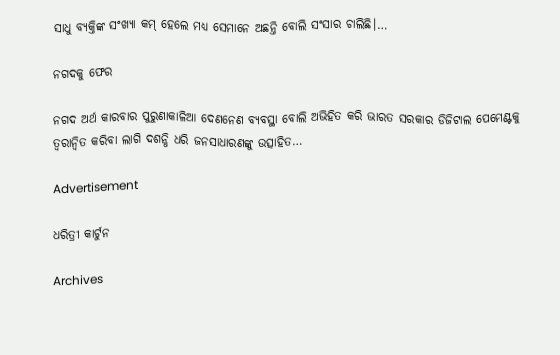ସାଧୁ ବ୍ୟକ୍ତିଙ୍କ ସଂଖ୍ୟା କମ୍‌ ହେଲେ ମଧ୍ୟ ସେମାନେ ଅଛନ୍ତି ବୋଲି ସଂସାର ଚାଲିଛି।…

ନଗଦକୁ ଫେର

ନଗଦ ଅର୍ଥ କାରବାର ପୁରୁଣାକାଳିଆ ଦେଣନେଣ ବ୍ୟବସ୍ଥା ବୋଲି ଅଭିହିତ କରି ଭାରତ ସରକାର ଡିଜିଟାଲ ପେମେଣ୍ଟକୁ ତ୍ୱରାନ୍ବିତ କରିବା ଲାଗି ଦଶନ୍ଧି ଧରି ଜନସାଧାରଣଙ୍କୁ ଉତ୍ସାହିତ…

Advertisement

ଧରିତ୍ରୀ କାର୍ଟୁନ

Archives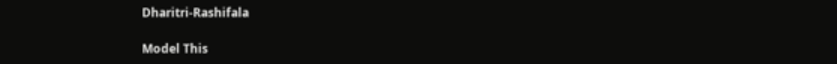Dharitri-Rashifala

Model This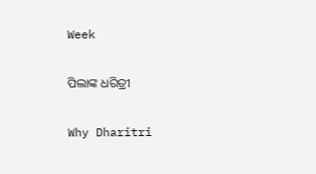Week

ପିଲାଙ୍କ ଧରିତ୍ରୀ

Why Dharitri